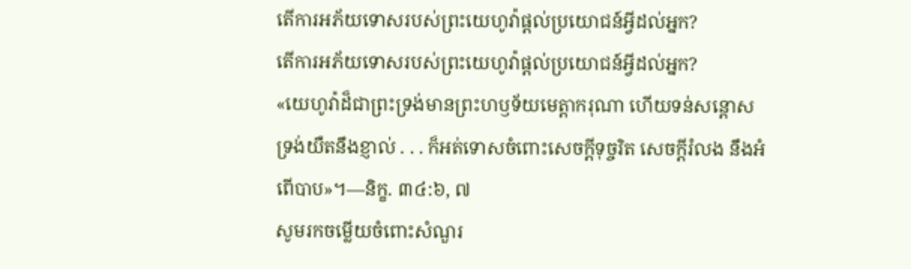តើការអភ័យទោសរបស់ព្រះយេហូវ៉ាផ្ដល់ប្រយោជន៍អ្វីដល់អ្នក?
តើការអភ័យទោសរបស់ព្រះយេហូវ៉ាផ្ដល់ប្រយោជន៍អ្វីដល់អ្នក?
«យេហូវ៉ាដ៏ជាព្រះទ្រង់មានព្រះហឫទ័យមេត្ដាករុណា ហើយទន់សន្ដោស ទ្រង់យឺតនឹងខ្ញាល់ . . . ក៏អត់ទោសចំពោះសេចក្ដីទុច្ចរិត សេចក្ដីរំលង នឹងអំពើបាប»។—និក្ខ. ៣៤:៦, ៧
សូមរកចម្លើយចំពោះសំណួរ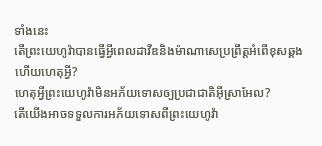ទាំងនេះ
តើព្រះយេហូវ៉ាបានធ្វើអ្វីពេលដាវីឌនិងម៉ាណាសេប្រព្រឹត្តអំពើខុសឆ្គង ហើយហេតុអ្វី?
ហេតុអ្វីព្រះយេហូវ៉ាមិនអភ័យទោសឲ្យប្រជាជាតិអ៊ីស្រាអែល?
តើយើងអាចទទួលការអភ័យទោសពីព្រះយេហូវ៉ា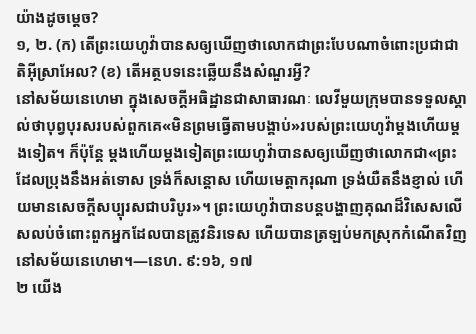យ៉ាងដូចម្ដេច?
១, ២. (ក) តើព្រះយេហូវ៉ាបានសឲ្យឃើញថាលោកជាព្រះបែបណាចំពោះប្រជាជាតិអ៊ីស្រាអែល? (ខ) តើអត្ថបទនេះឆ្លើយនឹងសំណួរអ្វី?
នៅសម័យនេហេមា ក្នុងសេចក្ដីអធិដ្ឋានជាសាធារណៈ លេវីមួយក្រុមបានទទួលស្គាល់ថាបុព្វបុរសរបស់ពួកគេ«មិនព្រមធ្វើតាមបង្គាប់»របស់ព្រះយេហូវ៉ាម្ដងហើយម្ដងទៀត។ ក៏ប៉ុន្តែ ម្ដងហើយម្ដងទៀតព្រះយេហូវ៉ាបានសឲ្យឃើញថាលោកជា«ព្រះដែលប្រុងនឹងអត់ទោស ទ្រង់ក៏សន្ដោស ហើយមេត្ដាករុណា ទ្រង់យឺតនឹងខ្ញាល់ ហើយមានសេចក្ដីសប្បុរសជាបរិបូរ»។ ព្រះយេហូវ៉ាបានបន្តបង្ហាញគុណដ៏វិសេសលើសលប់ចំពោះពួកអ្នកដែលបានត្រូវនិរទេស ហើយបានត្រឡប់មកស្រុកកំណើតវិញនៅសម័យនេហេមា។—នេហ. ៩:១៦, ១៧
២ យើង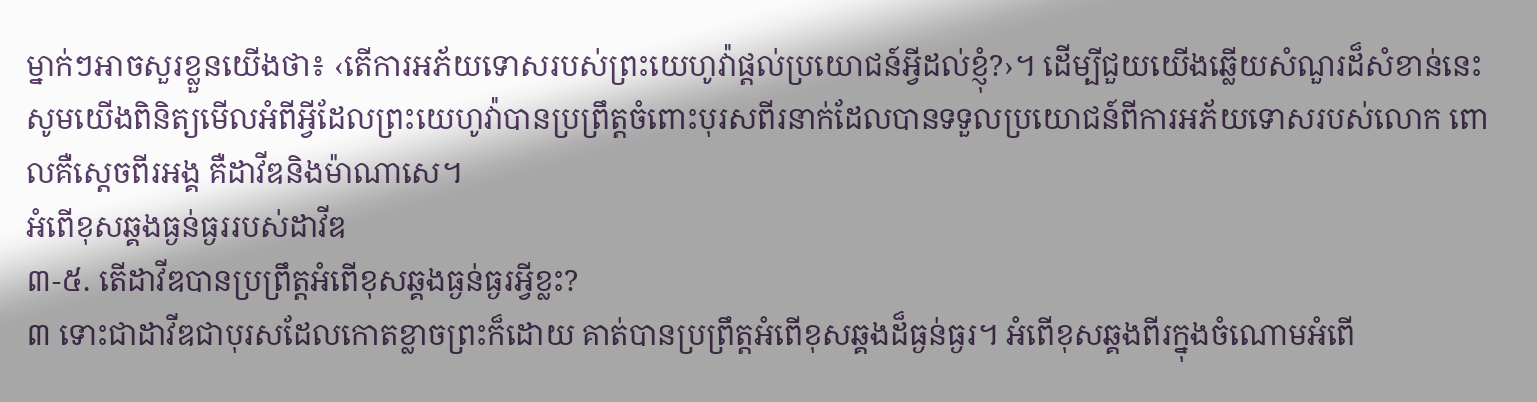ម្នាក់ៗអាចសួរខ្លួនយើងថា៖ ‹តើការអភ័យទោសរបស់ព្រះយេហូវ៉ាផ្ដល់ប្រយោជន៍អ្វីដល់ខ្ញុំ?›។ ដើម្បីជួយយើងឆ្លើយសំណួរដ៏សំខាន់នេះ សូមយើងពិនិត្យមើលអំពីអ្វីដែលព្រះយេហូវ៉ាបានប្រព្រឹត្តចំពោះបុរសពីរនាក់ដែលបានទទួលប្រយោជន៍ពីការអភ័យទោសរបស់លោក ពោលគឺស្តេចពីរអង្គ គឺដាវីឌនិងម៉ាណាសេ។
អំពើខុសឆ្គងធ្ងន់ធ្ងររបស់ដាវីឌ
៣-៥. តើដាវីឌបានប្រព្រឹត្តអំពើខុសឆ្គងធ្ងន់ធ្ងរអ្វីខ្លះ?
៣ ទោះជាដាវីឌជាបុរសដែលកោតខ្លាចព្រះក៏ដោយ គាត់បានប្រព្រឹត្តអំពើខុសឆ្គងដ៏ធ្ងន់ធ្ងរ។ អំពើខុសឆ្គងពីរក្នុងចំណោមអំពើ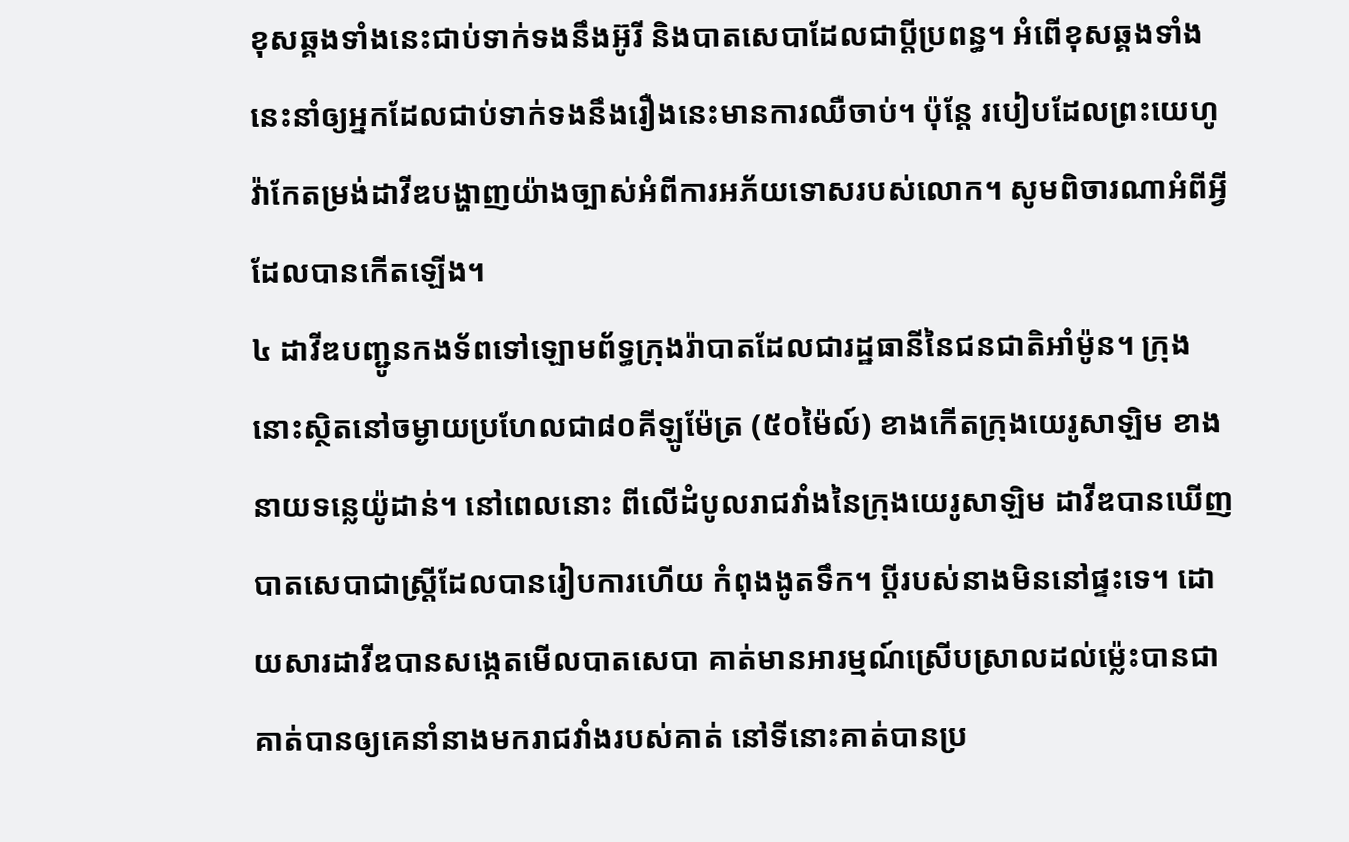ខុសឆ្គងទាំងនេះជាប់ទាក់ទងនឹងអ៊ូរី និងបាតសេបាដែលជាប្ដីប្រពន្ធ។ អំពើខុសឆ្គងទាំងនេះនាំឲ្យអ្នកដែលជាប់ទាក់ទងនឹងរឿងនេះមានការឈឺចាប់។ ប៉ុន្តែ របៀបដែលព្រះយេហូវ៉ាកែតម្រង់ដាវីឌបង្ហាញយ៉ាងច្បាស់អំពីការអភ័យទោសរបស់លោក។ សូមពិចារណាអំពីអ្វីដែលបានកើតឡើង។
៤ ដាវីឌបញ្ជូនកងទ័ពទៅឡោមព័ទ្ធក្រុងរ៉ាបាតដែលជារដ្ឋធានីនៃជនជាតិអាំម៉ូន។ ក្រុងនោះស្ថិតនៅចម្ងាយប្រហែលជា៨០គីឡូម៉ែត្រ (៥០ម៉ៃល៍) ខាងកើតក្រុងយេរូសាឡិម ខាងនាយទន្លេយ៉ូដាន់។ នៅពេលនោះ ពីលើដំបូលរាជវាំងនៃក្រុងយេរូសាឡិម ដាវីឌបានឃើញបាតសេបាជាស្ត្រីដែលបានរៀបការហើយ កំពុងងូតទឹក។ ប្ដីរបស់នាងមិននៅផ្ទះទេ។ ដោយសារដាវីឌបានសង្កេតមើលបាតសេបា គាត់មានអារម្មណ៍ស្រើបស្រាលដល់ម្ល៉េះបានជាគាត់បានឲ្យគេនាំនាងមករាជវាំងរបស់គាត់ នៅទីនោះគាត់បានប្រ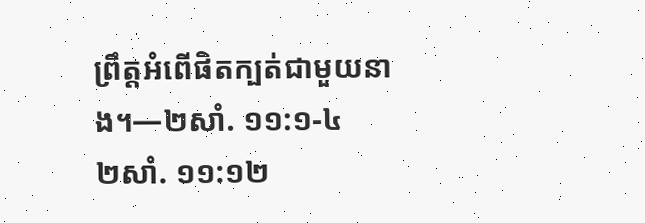ព្រឹត្តអំពើផិតក្បត់ជាមួយនាង។—២សាំ. ១១:១-៤
២សាំ. ១១:១២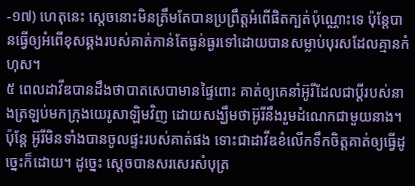-១៧) ហេតុនេះ ស្តេចនោះមិនត្រឹមតែបានប្រព្រឹត្តអំពើផិតក្បត់ប៉ុណ្ណោះទេ ប៉ុន្តែបានធ្វើឲ្យអំពើខុសឆ្គងរបស់គាត់កាន់តែធ្ងន់ធ្ងរទៅដោយបានសម្លាប់បុរសដែលគ្មានកំហុស។
៥ ពេលដាវីឌបានដឹងថាបាតសេបាមានផ្ទៃពោះ គាត់ឲ្យគេនាំអ៊ូរីដែលជាប្ដីរបស់នាងត្រឡប់មកក្រុងយេរូសាឡិមវិញ ដោយសង្ឃឹមថាអ៊ូរីនឹងរួមដំណេកជាមួយនាង។ ប៉ុន្តែ អ៊ូរីមិនទាំងបានចូលផ្ទះរបស់គាត់ផង ទោះជាដាវីឌខំលើកទឹកចិត្តគាត់ឲ្យធ្វើដូច្នេះក៏ដោយ។ ដូច្នេះ ស្តេចបានសរសេរសំបុត្រ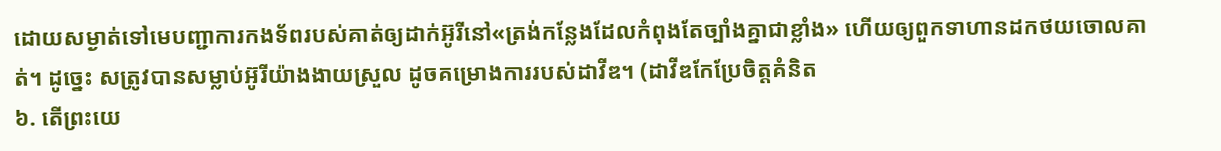ដោយសម្ងាត់ទៅមេបញ្ជាការកងទ័ពរបស់គាត់ឲ្យដាក់អ៊ូរីនៅ«ត្រង់កន្លែងដែលកំពុងតែច្បាំងគ្នាជាខ្លាំង» ហើយឲ្យពួកទាហានដកថយចោលគាត់។ ដូច្នេះ សត្រូវបានសម្លាប់អ៊ូរីយ៉ាងងាយស្រួល ដូចគម្រោងការរបស់ដាវីឌ។ (ដាវីឌកែប្រែចិត្តគំនិត
៦. តើព្រះយេ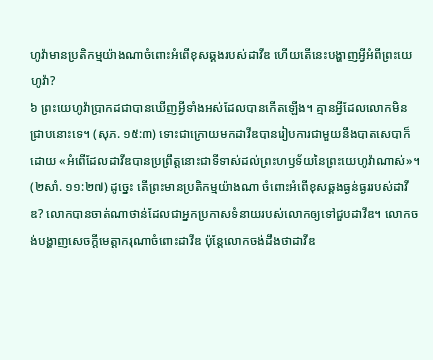ហូវ៉ាមានប្រតិកម្មយ៉ាងណាចំពោះអំពើខុសឆ្គងរបស់ដាវីឌ ហើយតើនេះបង្ហាញអ្វីអំពីព្រះយេហូវ៉ា?
៦ ព្រះយេហូវ៉ាប្រាកដជាបានឃើញអ្វីទាំងអស់ដែលបានកើតឡើង។ គ្មានអ្វីដែលលោកមិនជ្រាបនោះទេ។ (សុភ. ១៥:៣) ទោះជាក្រោយមកដាវីឌបានរៀបការជាមួយនឹងបាតសេបាក៏ដោយ «អំពើដែលដាវីឌបានប្រព្រឹត្តនោះជាទីទាស់ដល់ព្រះហឫទ័យនៃព្រះយេហូវ៉ាណាស់»។ (២សាំ. ១១:២៧) ដូច្នេះ តើព្រះមានប្រតិកម្មយ៉ាងណា ចំពោះអំពើខុសឆ្គងធ្ងន់ធ្ងររបស់ដាវីឌ? លោកបានចាត់ណាថាន់ដែលជាអ្នកប្រកាសទំនាយរបស់លោកឲ្យទៅជួបដាវីឌ។ លោកចង់បង្ហាញសេចក្ដីមេត្ដាករុណាចំពោះដាវីឌ ប៉ុន្តែលោកចង់ដឹងថាដាវីឌ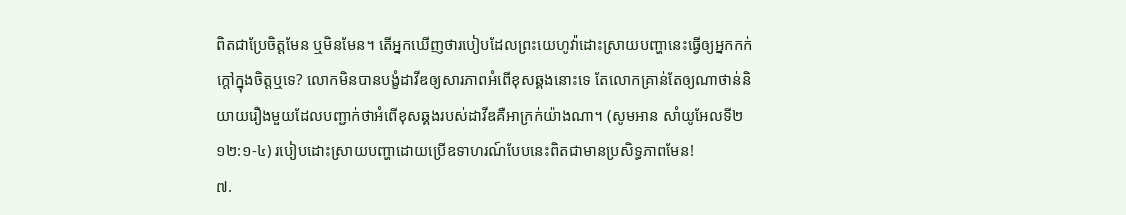ពិតជាប្រែចិត្តមែន ឬមិនមែន។ តើអ្នកឃើញថារបៀបដែលព្រះយេហូវ៉ាដោះស្រាយបញ្ហានេះធ្វើឲ្យអ្នកកក់ក្ដៅក្នុងចិត្តឬទេ? លោកមិនបានបង្ខំដាវីឌឲ្យសារភាពអំពើខុសឆ្គងនោះទេ តែលោកគ្រាន់តែឲ្យណាថាន់និយាយរឿងមួយដែលបញ្ជាក់ថាអំពើខុសឆ្គងរបស់ដាវីឌគឺអាក្រក់យ៉ាងណា។ (សូមអាន សាំយូអែលទី២ ១២:១-៤) របៀបដោះស្រាយបញ្ហាដោយប្រើឧទាហរណ៍បែបនេះពិតជាមានប្រសិទ្ធភាពមែន!
៧.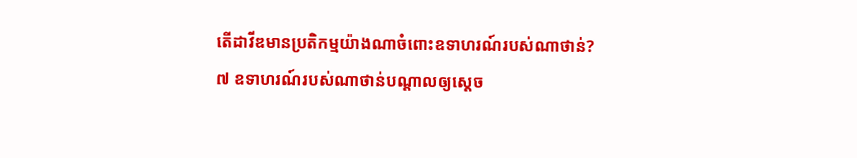តើដាវីឌមានប្រតិកម្មយ៉ាងណាចំពោះឧទាហរណ៍របស់ណាថាន់?
៧ ឧទាហរណ៍របស់ណាថាន់បណ្ដាលឲ្យស្តេច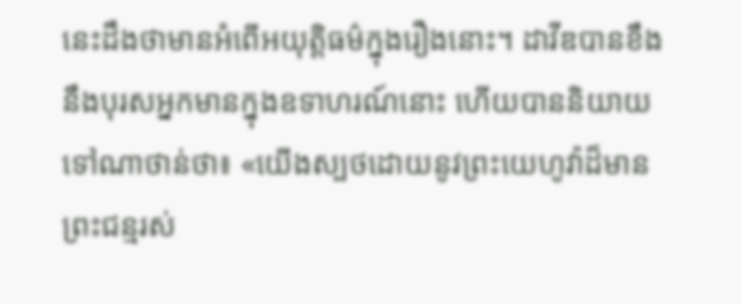នេះដឹងថាមានអំពើអយុត្ដិធម៌ក្នុងរឿងនោះ។ ដាវីឌបានខឹងនឹងបុរសអ្នកមានក្នុងឧទាហរណ៍នោះ ហើយបាននិយាយទៅណាថាន់ថា៖ «យើងស្បថដោយនូវព្រះយេហូវ៉ាដ៏មានព្រះជន្មរស់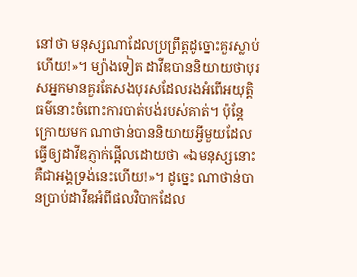នៅថា មនុស្សណាដែលប្រព្រឹត្តដូច្នោះគួរស្លាប់ហើយ!»។ ម្យ៉ាងទៀត ដាវីឌបាននិយាយថាបុរសអ្នកមានគួរតែសងបុរសដែលរងអំពើអយុត្ដិធម៌នោះចំពោះការបាត់បង់របស់គាត់។ ប៉ុន្តែក្រោយមក ណាថាន់បាននិយាយអ្វីមួយដែលធ្វើឲ្យដាវីឌភ្ញាក់ផ្អើលដោយថា «ឯមនុស្សនោះ គឺជាអង្គទ្រង់នេះហើយ!»។ ដូច្នេះ ណាថាន់បានប្រាប់ដាវីឌអំពីផលវិបាកដែល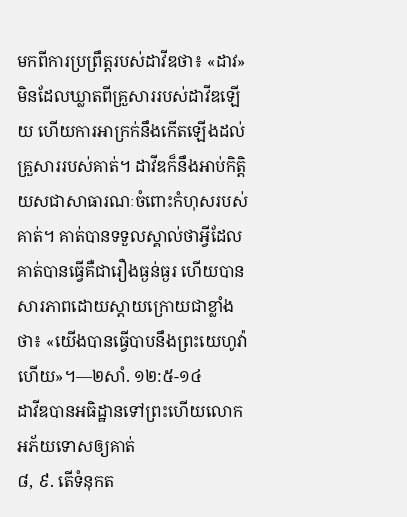មកពីការប្រព្រឹត្តរបស់ដាវីឌថា៖ «ដាវ»មិនដែលឃ្លាតពីគ្រួសាររបស់ដាវីឌឡើយ ហើយការអាក្រក់នឹងកើតឡើងដល់គ្រួសាររបស់គាត់។ ដាវីឌក៏នឹងអាប់កិត្ដិយសជាសាធារណៈចំពោះកំហុសរបស់គាត់។ គាត់បានទទួលស្គាល់ថាអ្វីដែលគាត់បានធ្វើគឺជារឿងធ្ងន់ធ្ងរ ហើយបានសារភាពដោយស្ដាយក្រោយជាខ្លាំងថា៖ «យើងបានធ្វើបាបនឹងព្រះយេហូវ៉ាហើយ»។—២សាំ. ១២:៥-១៤
ដាវីឌបានអធិដ្ឋានទៅព្រះហើយលោកអភ័យទោសឲ្យគាត់
៨, ៩. តើទំនុកត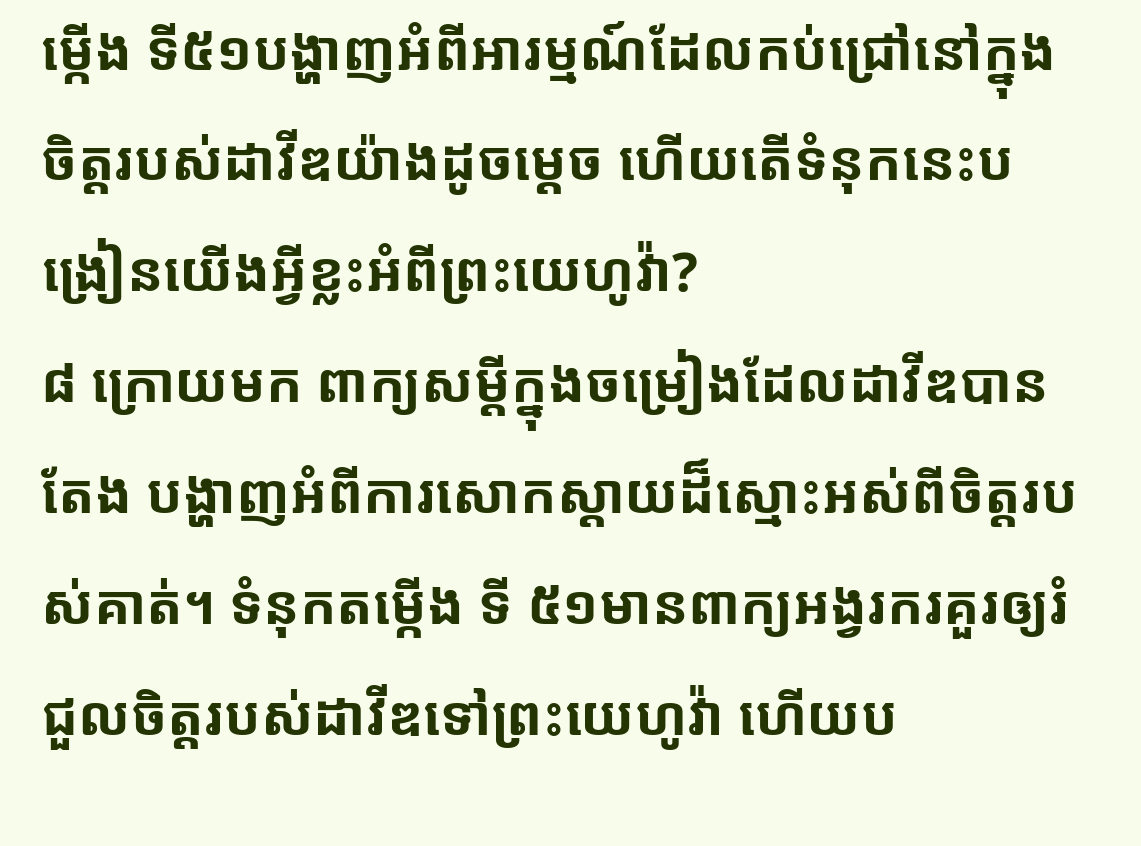ម្កើង ទី៥១បង្ហាញអំពីអារម្មណ៍ដែលកប់ជ្រៅនៅក្នុងចិត្តរបស់ដាវីឌយ៉ាងដូចម្ដេច ហើយតើទំនុកនេះបង្រៀនយើងអ្វីខ្លះអំពីព្រះយេហូវ៉ា?
៨ ក្រោយមក ពាក្យសម្ដីក្នុងចម្រៀងដែលដាវីឌបានតែង បង្ហាញអំពីការសោកស្ដាយដ៏ស្មោះអស់ពីចិត្តរបស់គាត់។ ទំនុកតម្កើង ទី ៥១មានពាក្យអង្វរករគួរឲ្យរំជួលចិត្តរបស់ដាវីឌទៅព្រះយេហូវ៉ា ហើយប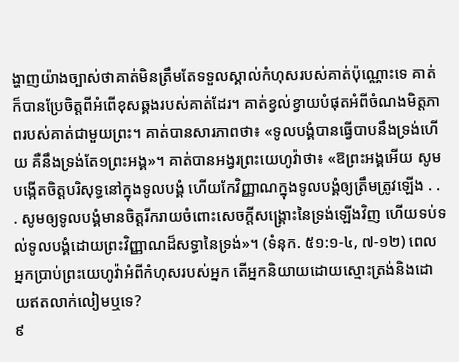ង្ហាញយ៉ាងច្បាស់ថាគាត់មិនត្រឹមតែទទួលស្គាល់កំហុសរបស់គាត់ប៉ុណ្ណោះទេ គាត់ក៏បានប្រែចិត្តពីអំពើខុសឆ្គងរបស់គាត់ដែរ។ គាត់ខ្វល់ខ្វាយបំផុតអំពីចំណងមិត្តភាពរបស់គាត់ជាមួយព្រះ។ គាត់បានសារភាពថា៖ «ទូលបង្គំបានធ្វើបាបនឹងទ្រង់ហើយ គឺនឹងទ្រង់តែ១ព្រះអង្គ»។ គាត់បានអង្វរព្រះយេហូវ៉ាថា៖ «ឱព្រះអង្គអើយ សូមបង្កើតចិត្តបរិសុទ្ធនៅក្នុងទូលបង្គំ ហើយកែវិញ្ញាណក្នុងទូលបង្គំឲ្យត្រឹមត្រូវឡើង . . . សូមឲ្យទូលបង្គំមានចិត្តរីករាយចំពោះសេចក្ដីសង្គ្រោះនៃទ្រង់ឡើងវិញ ហើយទប់ទល់ទូលបង្គំដោយព្រះវិញ្ញាណដ៏សទ្ធានៃទ្រង់»។ (ទំនុក. ៥១:១-៤, ៧-១២) ពេលអ្នកប្រាប់ព្រះយេហូវ៉ាអំពីកំហុសរបស់អ្នក តើអ្នកនិយាយដោយស្មោះត្រង់និងដោយឥតលាក់លៀមឬទេ?
៩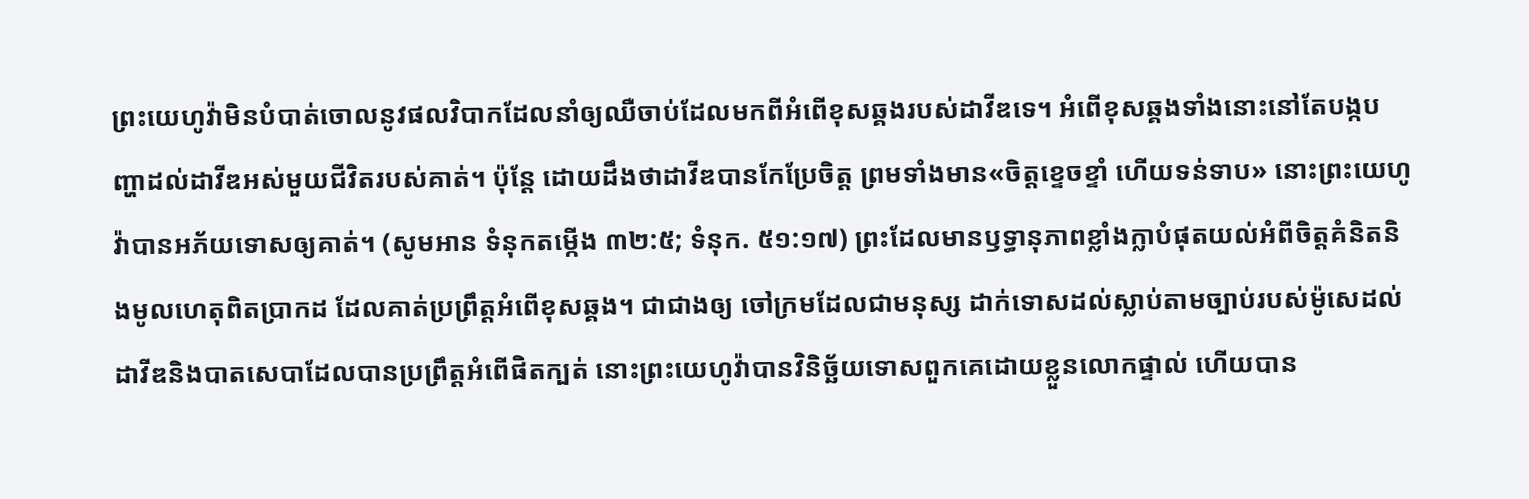ព្រះយេហូវ៉ាមិនបំបាត់ចោលនូវផលវិបាកដែលនាំឲ្យឈឺចាប់ដែលមកពីអំពើខុសឆ្គងរបស់ដាវីឌទេ។ អំពើខុសឆ្គងទាំងនោះនៅតែបង្កបញ្ហាដល់ដាវីឌអស់មួយជីវិតរបស់គាត់។ ប៉ុន្តែ ដោយដឹងថាដាវីឌបានកែប្រែចិត្ត ព្រមទាំងមាន«ចិត្តខ្ទេចខ្ទាំ ហើយទន់ទាប» នោះព្រះយេហូវ៉ាបានអភ័យទោសឲ្យគាត់។ (សូមអាន ទំនុកតម្កើង ៣២:៥; ទំនុក. ៥១:១៧) ព្រះដែលមានឫទ្ធានុភាពខ្លាំងក្លាបំផុតយល់អំពីចិត្តគំនិតនិងមូលហេតុពិតប្រាកដ ដែលគាត់ប្រព្រឹត្តអំពើខុសឆ្គង។ ជាជាងឲ្យ ចៅក្រមដែលជាមនុស្ស ដាក់ទោសដល់ស្លាប់តាមច្បាប់របស់ម៉ូសេដល់ដាវីឌនិងបាតសេបាដែលបានប្រព្រឹត្តអំពើផិតក្បត់ នោះព្រះយេហូវ៉ាបានវិនិច្ឆ័យទោសពួកគេដោយខ្លួនលោកផ្ទាល់ ហើយបាន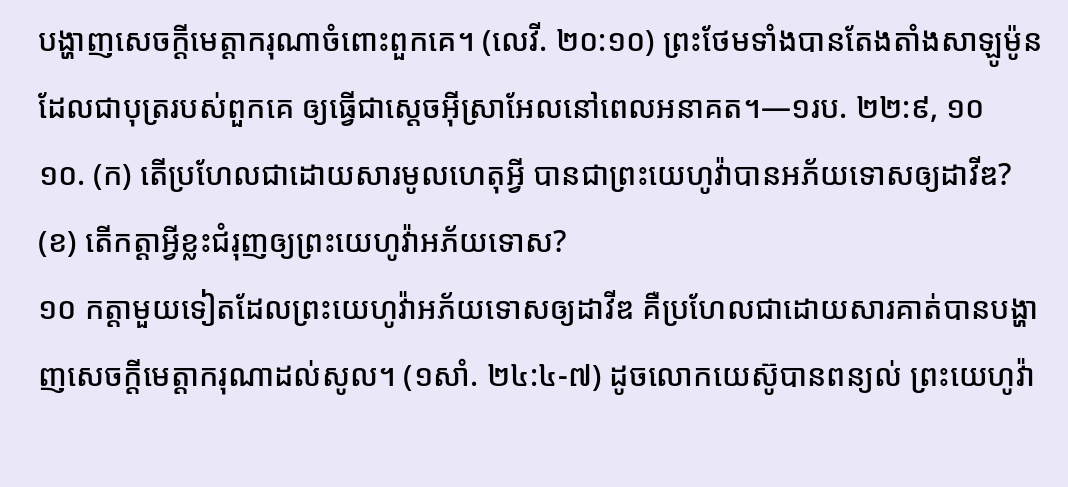បង្ហាញសេចក្ដីមេត្ដាករុណាចំពោះពួកគេ។ (លេវី. ២០:១០) ព្រះថែមទាំងបានតែងតាំងសាឡូម៉ូនដែលជាបុត្ររបស់ពួកគេ ឲ្យធ្វើជាស្តេចអ៊ីស្រាអែលនៅពេលអនាគត។—១រប. ២២:៩, ១០
១០. (ក) តើប្រហែលជាដោយសារមូលហេតុអ្វី បានជាព្រះយេហូវ៉ាបានអភ័យទោសឲ្យដាវីឌ? (ខ) តើកត្ដាអ្វីខ្លះជំរុញឲ្យព្រះយេហូវ៉ាអភ័យទោស?
១០ កត្ដាមួយទៀតដែលព្រះយេហូវ៉ាអភ័យទោសឲ្យដាវីឌ គឺប្រហែលជាដោយសារគាត់បានបង្ហាញសេចក្ដីមេត្ដាករុណាដល់សូល។ (១សាំ. ២៤:៤-៧) ដូចលោកយេស៊ូបានពន្យល់ ព្រះយេហូវ៉ា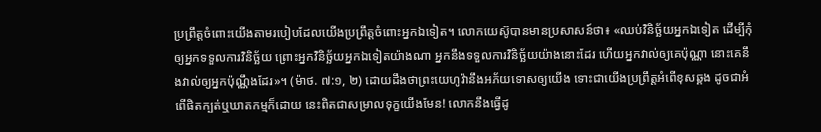ប្រព្រឹត្តចំពោះយើងតាមរបៀបដែលយើងប្រព្រឹត្តចំពោះអ្នកឯទៀត។ លោកយេស៊ូបានមានប្រសាសន៍ថា៖ «ឈប់វិនិច្ឆ័យអ្នកឯទៀត ដើម្បីកុំឲ្យអ្នកទទួលការវិនិច្ឆ័យ ព្រោះអ្នកវិនិច្ឆ័យអ្នកឯទៀតយ៉ាងណា អ្នកនឹងទទួលការវិនិច្ឆ័យយ៉ាងនោះដែរ ហើយអ្នកវាល់ឲ្យគេប៉ុណ្ណា នោះគេនឹងវាល់ឲ្យអ្នកប៉ុណ្ណឹងដែរ»។ (ម៉ាថ. ៧:១, ២) ដោយដឹងថាព្រះយេហូវ៉ានឹងអភ័យទោសឲ្យយើង ទោះជាយើងប្រព្រឹត្តអំពើខុសឆ្គង ដូចជាអំពើផិតក្បត់ឬឃាតកម្មក៏ដោយ នេះពិតជាសម្រាលទុក្ខយើងមែន! លោកនឹងធ្វើដូ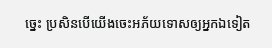ច្នេះ ប្រសិនបើយើងចេះអភ័យទោសឲ្យអ្នកឯទៀត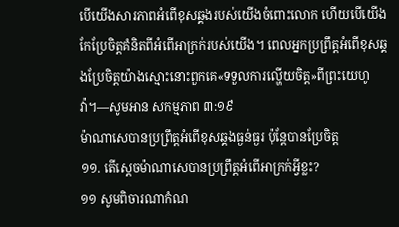បើយើងសារភាពអំពើខុសឆ្គងរបស់យើងចំពោះលោក ហើយបើយើងកែប្រែចិត្តគំនិតពីអំពើអាក្រក់របស់យើង។ ពេលអ្នកប្រព្រឹត្តអំពើខុសឆ្គងប្រែចិត្តយ៉ាងស្មោះនោះពួកគេ«ទទួលការល្ហើយចិត្ត»ពីព្រះយេហូវ៉ា។—សូមអាន សកម្មភាព ៣:១៩
ម៉ាណាសេបានប្រព្រឹត្តអំពើខុសឆ្គងធ្ងន់ធ្ងរ ប៉ុន្តែបានប្រែចិត្ត
១១. តើស្តេចម៉ាណាសេបានប្រព្រឹត្តអំពើអាក្រក់អ្វីខ្លះ?
១១ សូមពិចារណាកំណ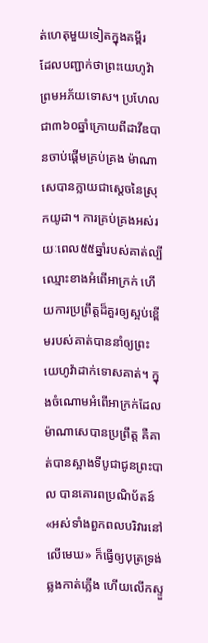ត់ហេតុមួយទៀតក្នុងគម្ពីរ ដែលបញ្ជាក់ថាព្រះយេហូវ៉ាព្រមអភ័យទោស។ ប្រហែលជា៣៦០ឆ្នាំក្រោយពីដាវីឌបានចាប់ផ្ដើមគ្រប់គ្រង ម៉ាណាសេបានក្លាយជាស្តេចនៃស្រុកយូដា។ ការគ្រប់គ្រងអស់រយៈពេល៥៥ឆ្នាំរបស់គាត់ល្បីឈ្មោះខាងអំពើអាក្រក់ ហើយការប្រព្រឹត្តដ៏គួរឲ្យស្អប់ខ្ពើមរបស់គាត់បាននាំឲ្យព្រះយេហូវ៉ាដាក់ទោសគាត់។ ក្នុងចំណោមអំពើអាក្រក់ដែលម៉ាណាសេបានប្រព្រឹត្ត គឺគាត់បានស្អាងទីបូជាជូនព្រះបាល បានគោរពប្រណិប័តន៍«អស់ទាំងពួកពលបរិវារនៅលើមេឃ» ក៏ធ្វើឲ្យបុត្រទ្រង់ឆ្លងកាត់ភ្លើង ហើយលើកស្ទួ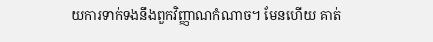យការទាក់ទងនឹងពួកវិញ្ញាណកំណាច។ មែនហើយ គាត់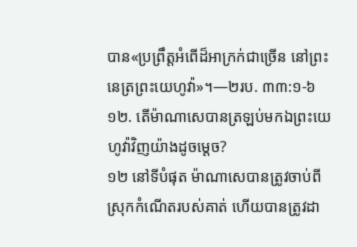បាន«ប្រព្រឹត្តអំពើដ៏អាក្រក់ជាច្រើន នៅព្រះនេត្រព្រះយេហូវ៉ា»។—២រប. ៣៣:១-៦
១២. តើម៉ាណាសេបានត្រឡប់មកឯព្រះយេហូវ៉ាវិញយ៉ាងដូចម្ដេច?
១២ នៅទីបំផុត ម៉ាណាសេបានត្រូវចាប់ពីស្រុកកំណើតរបស់គាត់ ហើយបានត្រូវដា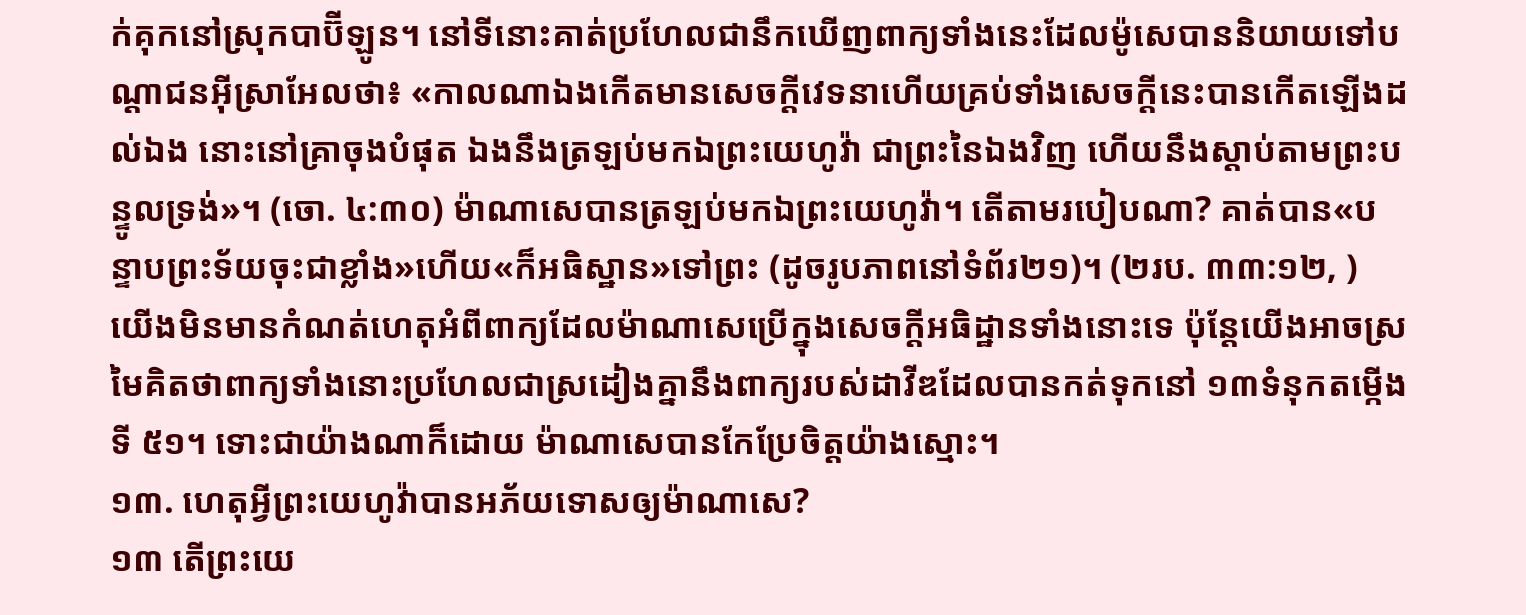ក់គុកនៅស្រុកបាប៊ីឡូន។ នៅទីនោះគាត់ប្រហែលជានឹកឃើញពាក្យទាំងនេះដែលម៉ូសេបាននិយាយទៅបណ្ដាជនអ៊ីស្រាអែលថា៖ «កាលណាឯងកើតមានសេចក្ដីវេទនាហើយគ្រប់ទាំងសេចក្ដីនេះបានកើតឡើងដល់ឯង នោះនៅគ្រាចុងបំផុត ឯងនឹងត្រឡប់មកឯព្រះយេហូវ៉ា ជាព្រះនៃឯងវិញ ហើយនឹងស្ដាប់តាមព្រះបន្ទូលទ្រង់»។ (ចោ. ៤:៣០) ម៉ាណាសេបានត្រឡប់មកឯព្រះយេហូវ៉ា។ តើតាមរបៀបណា? គាត់បាន«បន្ទាបព្រះទ័យចុះជាខ្លាំង»ហើយ«ក៏អធិស្ឋាន»ទៅព្រះ (ដូចរូបភាពនៅទំព័រ២១)។ (២រប. ៣៣:១២, ) យើងមិនមានកំណត់ហេតុអំពីពាក្យដែលម៉ាណាសេប្រើក្នុងសេចក្ដីអធិដ្ឋានទាំងនោះទេ ប៉ុន្តែយើងអាចស្រមៃគិតថាពាក្យទាំងនោះប្រហែលជាស្រដៀងគ្នានឹងពាក្យរបស់ដាវីឌដែលបានកត់ទុកនៅ ១៣ទំនុកតម្កើង ទី ៥១។ ទោះជាយ៉ាងណាក៏ដោយ ម៉ាណាសេបានកែប្រែចិត្តយ៉ាងស្មោះ។
១៣. ហេតុអ្វីព្រះយេហូវ៉ាបានអភ័យទោសឲ្យម៉ាណាសេ?
១៣ តើព្រះយេ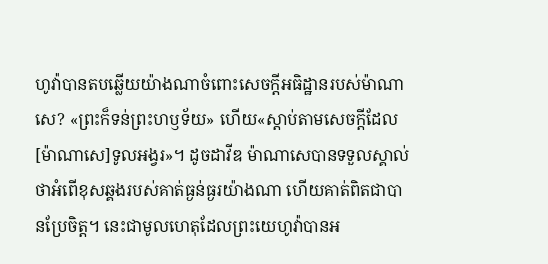ហូវ៉ាបានតបឆ្លើយយ៉ាងណាចំពោះសេចក្ដីអធិដ្ឋានរបស់ម៉ាណាសេ? «ព្រះក៏ទន់ព្រះហឫទ័យ» ហើយ«ស្ដាប់តាមសេចក្ដីដែល[ម៉ាណាសេ]ទូលអង្វរ»។ ដូចដាវីឌ ម៉ាណាសេបានទទួលស្គាល់ថាអំពើខុសឆ្គងរបស់គាត់ធ្ងន់ធ្ងរយ៉ាងណា ហើយគាត់ពិតជាបានប្រែចិត្ត។ នេះជាមូលហេតុដែលព្រះយេហូវ៉ាបានអ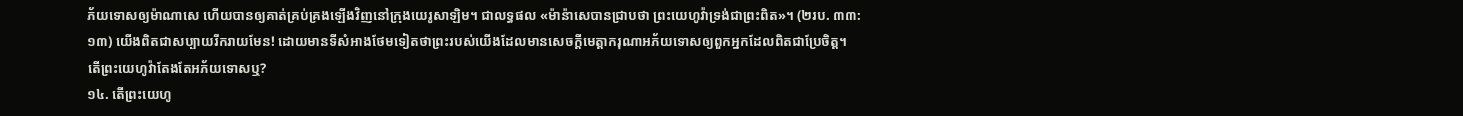ភ័យទោសឲ្យម៉ាណាសេ ហើយបានឲ្យគាត់គ្រប់គ្រងឡើងវិញនៅក្រុងយេរូសាឡិម។ ជាលទ្ធផល «ម៉ាន៉ាសេបានជ្រាបថា ព្រះយេហូវ៉ាទ្រង់ជាព្រះពិត»។ (២រប. ៣៣:១៣) យើងពិតជាសប្បាយរីករាយមែន! ដោយមានទីសំអាងថែមទៀតថាព្រះរបស់យើងដែលមានសេចក្ដីមេត្ដាករុណាអភ័យទោសឲ្យពួកអ្នកដែលពិតជាប្រែចិត្ត។
តើព្រះយេហូវ៉ាតែងតែអភ័យទោសឬ?
១៤. តើព្រះយេហូ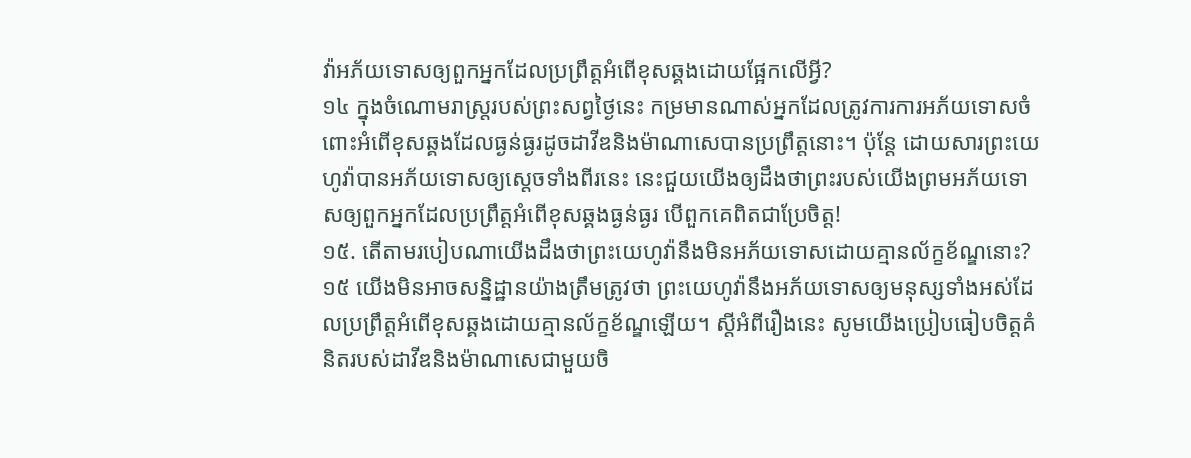វ៉ាអភ័យទោសឲ្យពួកអ្នកដែលប្រព្រឹត្តអំពើខុសឆ្គងដោយផ្អែកលើអ្វី?
១៤ ក្នុងចំណោមរាស្ត្ររបស់ព្រះសព្វថ្ងៃនេះ កម្រមានណាស់អ្នកដែលត្រូវការការអភ័យទោសចំពោះអំពើខុសឆ្គងដែលធ្ងន់ធ្ងរដូចដាវីឌនិងម៉ាណាសេបានប្រព្រឹត្តនោះ។ ប៉ុន្តែ ដោយសារព្រះយេហូវ៉ាបានអភ័យទោសឲ្យស្តេចទាំងពីរនេះ នេះជួយយើងឲ្យដឹងថាព្រះរបស់យើងព្រមអភ័យទោសឲ្យពួកអ្នកដែលប្រព្រឹត្តអំពើខុសឆ្គងធ្ងន់ធ្ងរ បើពួកគេពិតជាប្រែចិត្ត!
១៥. តើតាមរបៀបណាយើងដឹងថាព្រះយេហូវ៉ានឹងមិនអភ័យទោសដោយគ្មានល័ក្ខខ័ណ្ឌនោះ?
១៥ យើងមិនអាចសន្និដ្ឋានយ៉ាងត្រឹមត្រូវថា ព្រះយេហូវ៉ានឹងអភ័យទោសឲ្យមនុស្សទាំងអស់ដែលប្រព្រឹត្តអំពើខុសឆ្គងដោយគ្មានល័ក្ខខ័ណ្ឌឡើយ។ ស្តីអំពីរឿងនេះ សូមយើងប្រៀបធៀបចិត្តគំនិតរបស់ដាវីឌនិងម៉ាណាសេជាមួយចិ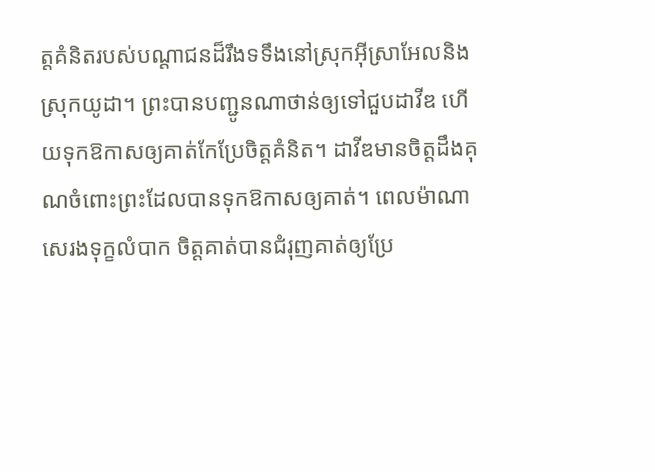ត្តគំនិតរបស់បណ្ដាជនដ៏រឹងទទឹងនៅស្រុកអ៊ីស្រាអែលនិងស្រុកយូដា។ ព្រះបានបញ្ជូនណាថាន់ឲ្យទៅជួបដាវីឌ ហើយទុកឱកាសឲ្យគាត់កែប្រែចិត្តគំនិត។ ដាវីឌមានចិត្តដឹងគុណចំពោះព្រះដែលបានទុកឱកាសឲ្យគាត់។ ពេលម៉ាណាសេរងទុក្ខលំបាក ចិត្តគាត់បានជំរុញគាត់ឲ្យប្រែ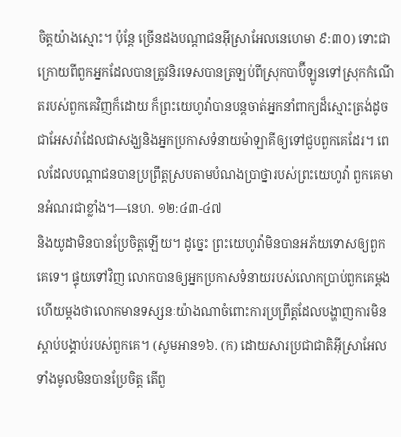ចិត្តយ៉ាងស្មោះ។ ប៉ុន្តែ ច្រើនដងបណ្ដាជនអ៊ីស្រាអែលនេហេមា ៩:៣០) ទោះជាក្រោយពីពួកអ្នកដែលបានត្រូវនិរទេសបានត្រឡប់ពីស្រុកបាប៊ីឡូនទៅស្រុកកំណើតរបស់ពួកគេវិញក៏ដោយ ក៏ព្រះយេហូវ៉ាបានបន្តចាត់អ្នកនាំពាក្យដ៏ស្មោះត្រង់ដូចជាអែសរ៉ាដែលជាសង្ឃនិងអ្នកប្រកាសទំនាយម៉ាឡាគីឲ្យទៅជួបពួកគេដែរ។ ពេលដែលបណ្ដាជនបានប្រព្រឹត្តស្របតាមបំណងប្រាថ្នារបស់ព្រះយេហូវ៉ា ពួកគេមានអំណរជាខ្លាំង។—នេហ. ១២:៤៣-៤៧
និងយូដាមិនបានប្រែចិត្តឡើយ។ ដូច្នេះ ព្រះយេហូវ៉ាមិនបានអភ័យទោសឲ្យពួកគេទេ។ ផ្ទុយទៅវិញ លោកបានឲ្យអ្នកប្រកាសទំនាយរបស់លោកប្រាប់ពួកគេម្ដងហើយម្ដងថាលោកមានទស្សនៈយ៉ាងណាចំពោះការប្រព្រឹត្តដែលបង្ហាញការមិនស្ដាប់បង្គាប់របស់ពួកគេ។ (សូមអាន១៦. (ក) ដោយសារប្រជាជាតិអ៊ីស្រាអែលទាំងមូលមិនបានប្រែចិត្ត តើពួ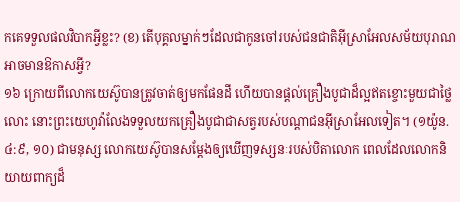កគេទទួលផលវិបាកអ្វីខ្លះ? (ខ) តើបុគ្គលម្នាក់ៗដែលជាកូនចៅរបស់ជនជាតិអ៊ីស្រាអែលសម័យបុរាណអាចមានឱកាសអ្វី?
១៦ ក្រោយពីលោកយេស៊ូបានត្រូវចាត់ឲ្យមកផែនដី ហើយបានផ្ដល់គ្រឿងបូជាដ៏ល្អឥតខ្ចោះមួយជាថ្លៃលោះ នោះព្រះយេហូវ៉ាលែងទទួលយកគ្រឿងបូជាជាសត្វរបស់បណ្ដាជនអ៊ីស្រាអែលទៀត។ (១យ៉ូន. ៤:៩, ១០) ជាមនុស្ស លោកយេស៊ូបានសម្ដែងឲ្យឃើញទស្សនៈរបស់បិតាលោក ពេលដែលលោកនិយាយពាក្យដ៏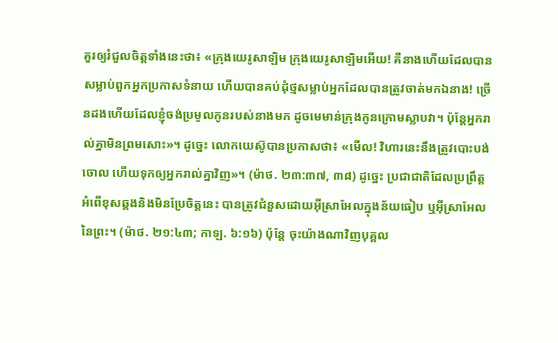គួរឲ្យរំជួលចិត្តទាំងនេះថា៖ «ក្រុងយេរូសាឡិម ក្រុងយេរូសាឡិមអើយ! គឺនាងហើយដែលបានសម្លាប់ពួកអ្នកប្រកាសទំនាយ ហើយបានគប់ដុំថ្មសម្លាប់អ្នកដែលបានត្រូវចាត់មកឯនាង! ច្រើនដងហើយដែលខ្ញុំចង់ប្រមូលកូនរបស់នាងមក ដូចមេមាន់ក្រុងកូនក្រោមស្លាបវា។ ប៉ុន្តែអ្នករាល់គ្នាមិនព្រមសោះ»។ ដូច្នេះ លោកយេស៊ូបានប្រកាសថា៖ «មើល! វិហារនេះនឹងត្រូវបោះបង់ចោល ហើយទុកឲ្យអ្នករាល់គ្នាវិញ»។ (ម៉ាថ. ២៣:៣៧, ៣៨) ដូច្នេះ ប្រជាជាតិដែលប្រព្រឹត្តអំពើខុសឆ្គងនិងមិនប្រែចិត្តនេះ បានត្រូវជំនួសដោយអ៊ីស្រាអែលក្នុងន័យធៀប ឬអ៊ីស្រាអែលនៃព្រះ។ (ម៉ាថ. ២១:៤៣; កាឡ. ៦:១៦) ប៉ុន្តែ ចុះយ៉ាងណាវិញបុគ្គល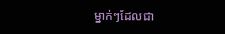ម្នាក់ៗដែលជា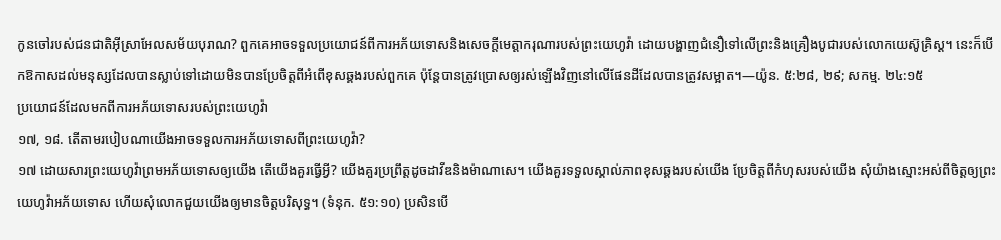កូនចៅរបស់ជនជាតិអ៊ីស្រាអែលសម័យបុរាណ? ពួកគេអាចទទួលប្រយោជន៍ពីការអភ័យទោសនិងសេចក្ដីមេត្ដាករុណារបស់ព្រះយេហូវ៉ា ដោយបង្ហាញជំនឿទៅលើព្រះនិងគ្រឿងបូជារបស់លោកយេស៊ូគ្រិស្ត។ នេះក៏បើកឱកាសដល់មនុស្សដែលបានស្លាប់ទៅដោយមិនបានប្រែចិត្តពីអំពើខុសឆ្គងរបស់ពួកគេ ប៉ុន្តែបានត្រូវប្រោសឲ្យរស់ឡើងវិញនៅលើផែនដីដែលបានត្រូវសម្អាត។—យ៉ូន. ៥:២៨, ២៩; សកម្ម. ២៤:១៥
ប្រយោជន៍ដែលមកពីការអភ័យទោសរបស់ព្រះយេហូវ៉ា
១៧, ១៨. តើតាមរបៀបណាយើងអាចទទួលការអភ័យទោសពីព្រះយេហូវ៉ា?
១៧ ដោយសារព្រះយេហូវ៉ាព្រមអភ័យទោសឲ្យយើង តើយើងគួរធ្វើអ្វី? យើងគួរប្រព្រឹត្តដូចដាវីឌនិងម៉ាណាសេ។ យើងគួរទទួលស្គាល់ភាពខុសឆ្គងរបស់យើង ប្រែចិត្តពីកំហុសរបស់យើង សុំយ៉ាងស្មោះអស់ពីចិត្តឲ្យព្រះយេហូវ៉ាអភ័យទោស ហើយសុំលោកជួយយើងឲ្យមានចិត្តបរិសុទ្ធ។ (ទំនុក. ៥១:១០) ប្រសិនបើ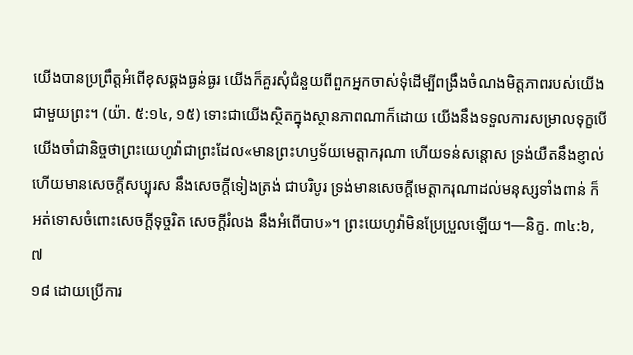យើងបានប្រព្រឹត្តអំពើខុសឆ្គងធ្ងន់ធ្ងរ យើងក៏គួរសុំជំនួយពីពួកអ្នកចាស់ទុំដើម្បីពង្រឹងចំណងមិត្តភាពរបស់យើងជាមួយព្រះ។ (យ៉ា. ៥:១៤, ១៥) ទោះជាយើងស្ថិតក្នុងស្ថានភាពណាក៏ដោយ យើងនឹងទទួលការសម្រាលទុក្ខបើយើងចាំជានិច្ចថាព្រះយេហូវ៉ាជាព្រះដែល«មានព្រះហឫទ័យមេត្ដាករុណា ហើយទន់សន្ដោស ទ្រង់យឺតនឹងខ្ញាល់ ហើយមានសេចក្ដីសប្បុរស នឹងសេចក្ដីទៀងត្រង់ ជាបរិបូរ ទ្រង់មានសេចក្ដីមេត្ដាករុណាដល់មនុស្សទាំងពាន់ ក៏អត់ទោសចំពោះសេចក្ដីទុច្ចរិត សេចក្ដីរំលង នឹងអំពើបាប»។ ព្រះយេហូវ៉ាមិនប្រែប្រួលឡើយ។—និក្ខ. ៣៤:៦, ៧
១៨ ដោយប្រើការ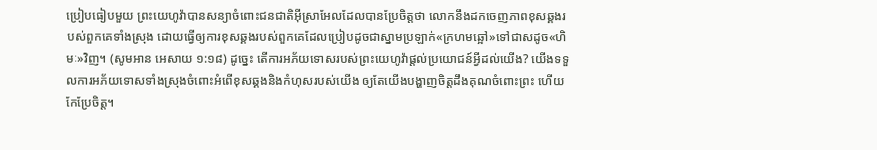ប្រៀបធៀបមួយ ព្រះយេហូវ៉ាបានសន្យាចំពោះជនជាតិអ៊ីស្រាអែលដែលបានប្រែចិត្តថា លោកនឹងដកចេញភាពខុសឆ្គងរបស់ពួកគេទាំងស្រុង ដោយធ្វើឲ្យការខុសឆ្គងរបស់ពួកគេដែលប្រៀបដូចជាស្នាមប្រឡាក់«ក្រហមឆ្អៅ»ទៅជាសដូច«ហិមៈ»វិញ។ (សូមអាន អេសាយ ១:១៨) ដូច្នេះ តើការអភ័យទោសរបស់ព្រះយេហូវ៉ាផ្ដល់ប្រយោជន៍អ្វីដល់យើង? យើងទទួលការអភ័យទោសទាំងស្រុងចំពោះអំពើខុសឆ្គងនិងកំហុសរបស់យើង ឲ្យតែយើងបង្ហាញចិត្តដឹងគុណចំពោះព្រះ ហើយកែប្រែចិត្ត។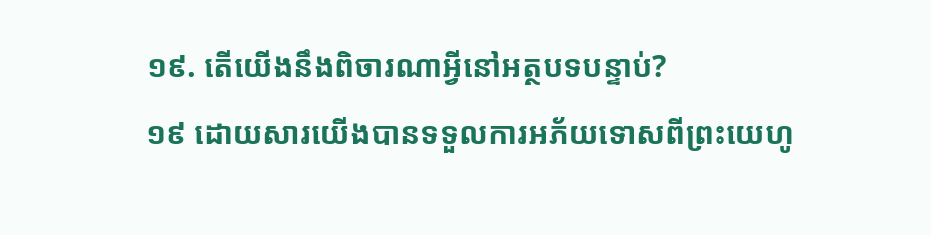១៩. តើយើងនឹងពិចារណាអ្វីនៅអត្ថបទបន្ទាប់?
១៩ ដោយសារយើងបានទទួលការអភ័យទោសពីព្រះយេហូ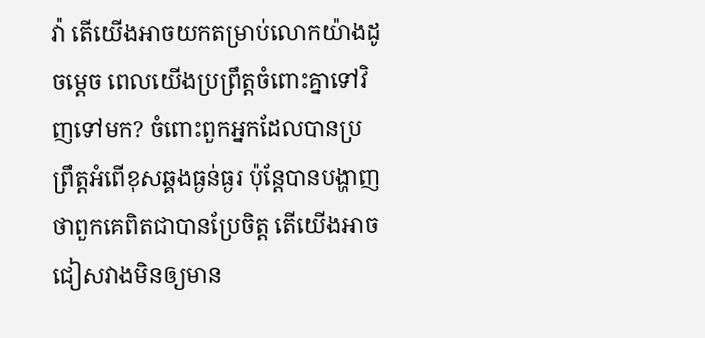វ៉ា តើយើងអាចយកតម្រាប់លោកយ៉ាងដូចម្ដេច ពេលយើងប្រព្រឹត្តចំពោះគ្នាទៅវិញទៅមក? ចំពោះពួកអ្នកដែលបានប្រព្រឹត្តអំពើខុសឆ្គងធ្ងន់ធ្ងរ ប៉ុន្តែបានបង្ហាញថាពួកគេពិតជាបានប្រែចិត្ត តើយើងអាចជៀសវាងមិនឲ្យមាន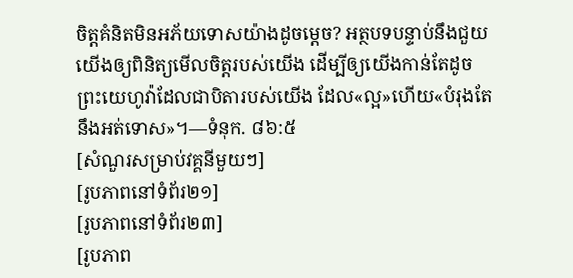ចិត្តគំនិតមិនអភ័យទោសយ៉ាងដូចម្ដេច? អត្ថបទបន្ទាប់នឹងជួយយើងឲ្យពិនិត្យមើលចិត្តរបស់យើង ដើម្បីឲ្យយើងកាន់តែដូចព្រះយេហូវ៉ាដែលជាបិតារបស់យើង ដែល«ល្អ»ហើយ«បំរុងតែនឹងអត់ទោស»។—ទំនុក. ៨៦:៥
[សំណួរសម្រាប់វគ្គនីមួយៗ]
[រូបភាពនៅទំព័រ២១]
[រូបភាពនៅទំព័រ២៣]
[រូបភាព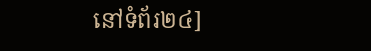នៅទំព័រ២៤]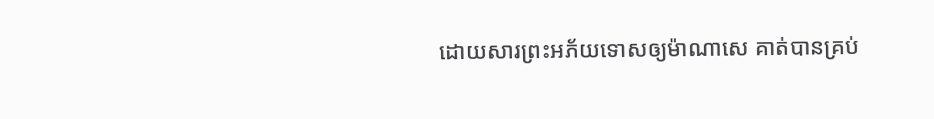ដោយសារព្រះអភ័យទោសឲ្យម៉ាណាសេ គាត់បានគ្រប់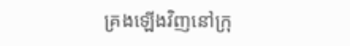គ្រងឡើងវិញនៅក្រុ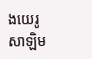ងយេរូសាឡិម